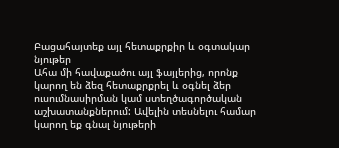Բացահայտեք այլ հետաքրքիր և օգտակար նյութեր
Ահա մի հավաքածու այլ ֆայլերից, որոնք կարող են ձեզ հետաքրքրել և օգնել ձեր ուսումնասիրման կամ ստեղծագործական աշխատանքներում: Ավելին տեսնելու համար կարող եք գնալ նյութերի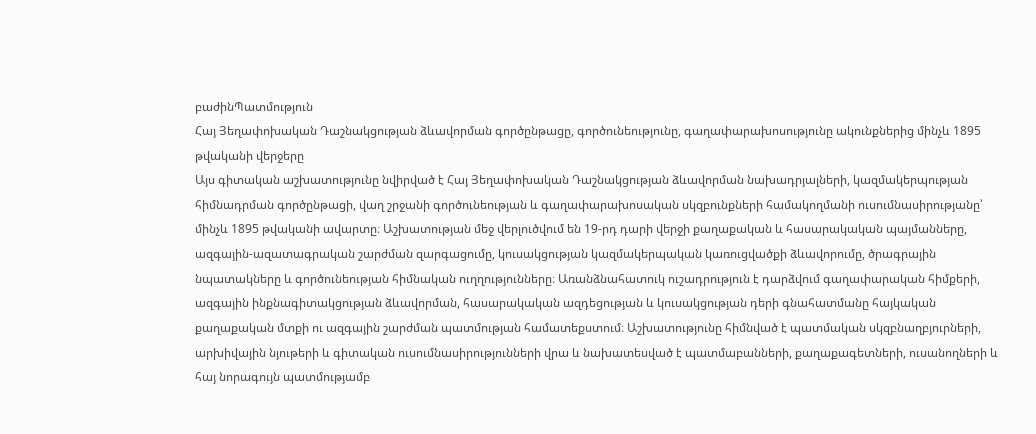բաժինՊատմություն
Հայ Յեղափոխական Դաշնակցության ձևավորման գործընթացը, գործունեությունը, գաղափարախոսությունը ակունքներից մինչև 1895 թվականի վերջերը
Այս գիտական աշխատությունը նվիրված է Հայ Յեղափոխական Դաշնակցության ձևավորման նախադրյալների, կազմակերպության հիմնադրման գործընթացի, վաղ շրջանի գործունեության և գաղափարախոսական սկզբունքների համակողմանի ուսումնասիրությանը՝ մինչև 1895 թվականի ավարտը։ Աշխատության մեջ վերլուծվում են 19-րդ դարի վերջի քաղաքական և հասարակական պայմանները, ազգային-ազատագրական շարժման զարգացումը, կուսակցության կազմակերպական կառուցվածքի ձևավորումը, ծրագրային նպատակները և գործունեության հիմնական ուղղությունները։ Առանձնահատուկ ուշադրություն է դարձվում գաղափարական հիմքերի, ազգային ինքնագիտակցության ձևավորման, հասարակական ազդեցության և կուսակցության դերի գնահատմանը հայկական քաղաքական մտքի ու ազգային շարժման պատմության համատեքստում։ Աշխատությունը հիմնված է պատմական սկզբնաղբյուրների, արխիվային նյութերի և գիտական ուսումնասիրությունների վրա և նախատեսված է պատմաբանների, քաղաքագետների, ուսանողների և հայ նորագույն պատմությամբ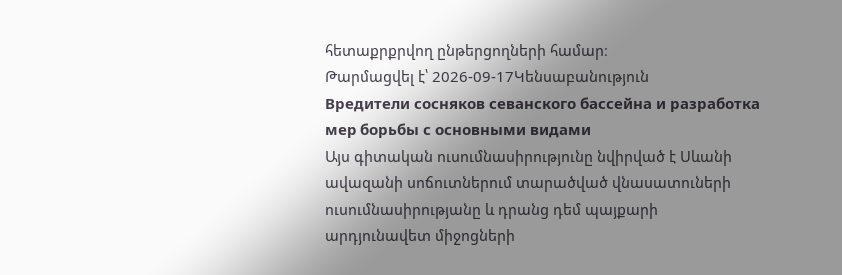հետաքրքրվող ընթերցողների համար։
Թարմացվել է՝ 2026-09-17Կենսաբանություն
Вредители сосняков севанского бассейна и разработка мep борьбы с основными видами
Այս գիտական ուսումնասիրությունը նվիրված է Սևանի ավազանի սոճուտներում տարածված վնասատուների ուսումնասիրությանը և դրանց դեմ պայքարի արդյունավետ միջոցների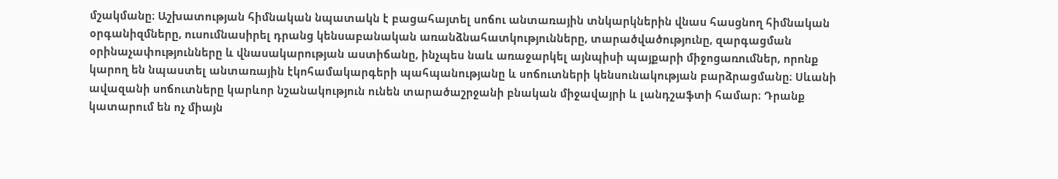մշակմանը։ Աշխատության հիմնական նպատակն է բացահայտել սոճու անտառային տնկարկներին վնաս հասցնող հիմնական օրգանիզմները, ուսումնասիրել դրանց կենսաբանական առանձնահատկությունները, տարածվածությունը, զարգացման օրինաչափությունները և վնասակարության աստիճանը, ինչպես նաև առաջարկել այնպիսի պայքարի միջոցառումներ, որոնք կարող են նպաստել անտառային էկոհամակարգերի պահպանությանը և սոճուտների կենսունակության բարձրացմանը։ Սևանի ավազանի սոճուտները կարևոր նշանակություն ունեն տարածաշրջանի բնական միջավայրի և լանդշաֆտի համար։ Դրանք կատարում են ոչ միայն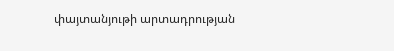փայտանյութի արտադրության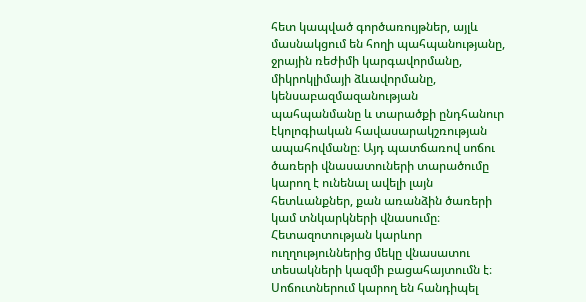հետ կապված գործառույթներ, այլև մասնակցում են հողի պահպանությանը, ջրային ռեժիմի կարգավորմանը, միկրոկլիմայի ձևավորմանը, կենսաբազմազանության պահպանմանը և տարածքի ընդհանուր էկոլոգիական հավասարակշռության ապահովմանը։ Այդ պատճառով սոճու ծառերի վնասատուների տարածումը կարող է ունենալ ավելի լայն հետևանքներ, քան առանձին ծառերի կամ տնկարկների վնասումը։ Հետազոտության կարևոր ուղղություններից մեկը վնասատու տեսակների կազմի բացահայտումն է։ Սոճուտներում կարող են հանդիպել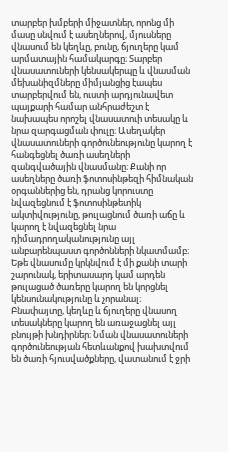տարբեր խմբերի միջատներ, որոնց մի մասը սնվում է ասեղներով, մյուսները վնասում են կեղևը, բունը, ճյուղերը կամ արմատային համակարգը։ Տարբեր վնասատուների կենսակերպը և վնասման մեխանիզմները միմյանցից էապես տարբերվում են, ուստի արդյունավետ պայքարի համար անհրաժեշտ է նախապես որոշել վնասատուի տեսակը և նրա զարգացման փուլը։ Ասեղակեր վնասատուների գործունեությունը կարող է հանգեցնել ծառի ասեղների զանգվածային վնասմանը։ Քանի որ ասեղները ծառի ֆոտոսինթեզի հիմնական օրգաններից են, դրանց կորուստը նվազեցնում է ֆոտոսինթետիկ ակտիվությունը, թուլացնում ծառի աճը և կարող է նվազեցնել նրա դիմադրողականությունը այլ անբարենպաստ գործոնների նկատմամբ։ Եթե վնասումը կրկնվում է մի քանի տարի շարունակ, երիտասարդ կամ արդեն թուլացած ծառերը կարող են կորցնել կենսունակությունը և չորանալ։ Բնափայտը, կեղևը և ճյուղերը վնասող տեսակները կարող են առաջացնել այլ բնույթի խնդիրներ։ Նման վնասատուների գործունեության հետևանքով խախտվում են ծառի հյուսվածքները, վատանում է ջրի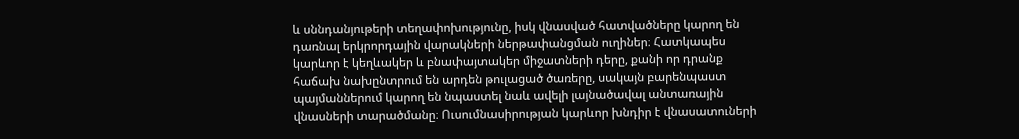և սննդանյութերի տեղափոխությունը, իսկ վնասված հատվածները կարող են դառնալ երկրորդային վարակների ներթափանցման ուղիներ։ Հատկապես կարևոր է կեղևակեր և բնափայտակեր միջատների դերը, քանի որ դրանք հաճախ նախընտրում են արդեն թուլացած ծառերը, սակայն բարենպաստ պայմաններում կարող են նպաստել նաև ավելի լայնածավալ անտառային վնասների տարածմանը։ Ուսումնասիրության կարևոր խնդիր է վնասատուների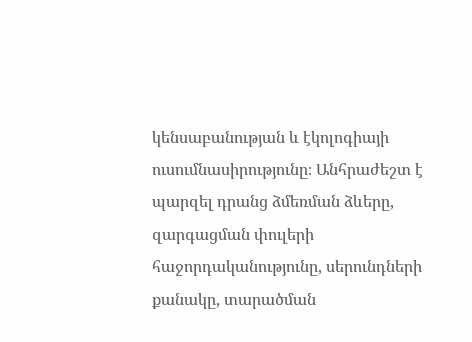կենսաբանության և էկոլոգիայի ուսումնասիրությունը։ Անհրաժեշտ է պարզել դրանց ձմեռման ձևերը, զարգացման փուլերի հաջորդականությունը, սերունդների քանակը, տարածման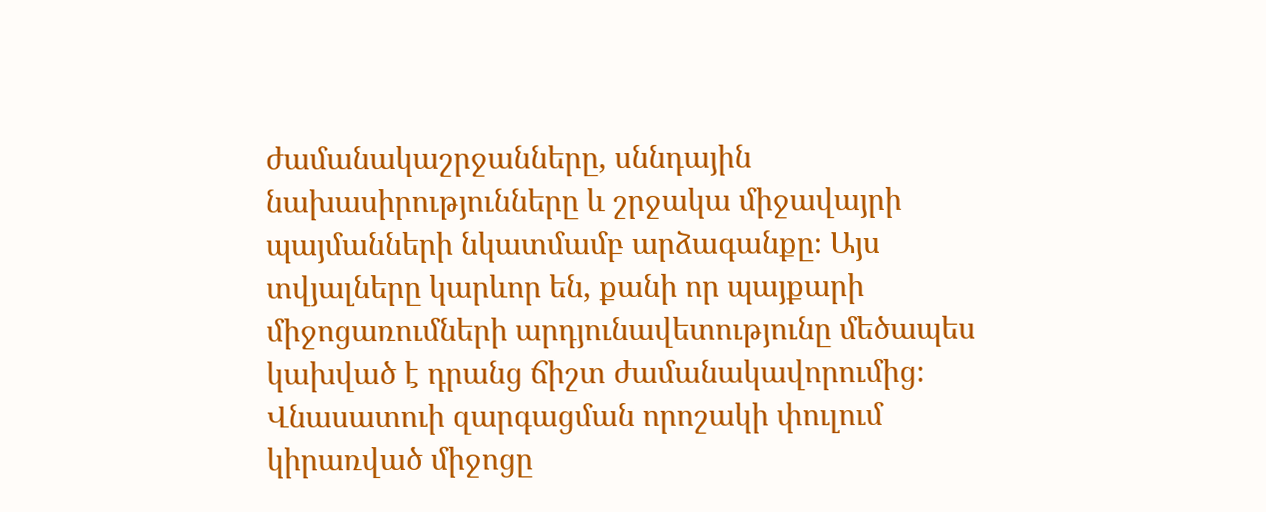ժամանակաշրջանները, սննդային նախասիրությունները և շրջակա միջավայրի պայմանների նկատմամբ արձագանքը։ Այս տվյալները կարևոր են, քանի որ պայքարի միջոցառումների արդյունավետությունը մեծապես կախված է դրանց ճիշտ ժամանակավորումից։ Վնասատուի զարգացման որոշակի փուլում կիրառված միջոցը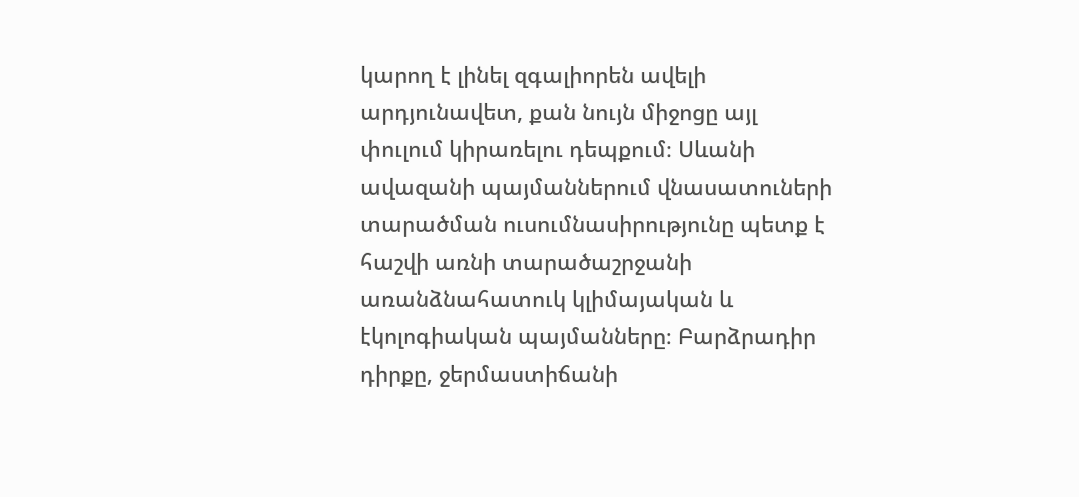կարող է լինել զգալիորեն ավելի արդյունավետ, քան նույն միջոցը այլ փուլում կիրառելու դեպքում։ Սևանի ավազանի պայմաններում վնասատուների տարածման ուսումնասիրությունը պետք է հաշվի առնի տարածաշրջանի առանձնահատուկ կլիմայական և էկոլոգիական պայմանները։ Բարձրադիր դիրքը, ջերմաստիճանի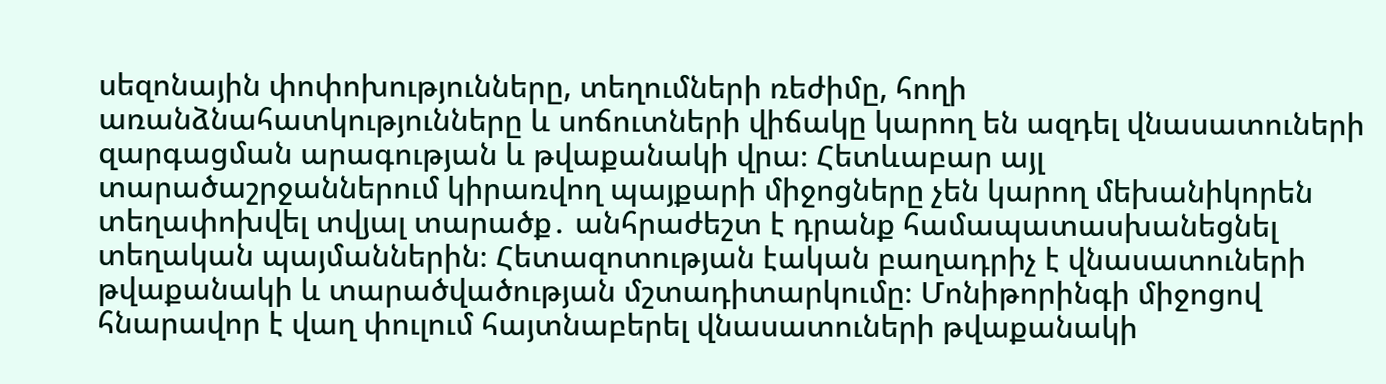սեզոնային փոփոխությունները, տեղումների ռեժիմը, հողի առանձնահատկությունները և սոճուտների վիճակը կարող են ազդել վնասատուների զարգացման արագության և թվաքանակի վրա։ Հետևաբար այլ տարածաշրջաններում կիրառվող պայքարի միջոցները չեն կարող մեխանիկորեն տեղափոխվել տվյալ տարածք․ անհրաժեշտ է դրանք համապատասխանեցնել տեղական պայմաններին։ Հետազոտության էական բաղադրիչ է վնասատուների թվաքանակի և տարածվածության մշտադիտարկումը։ Մոնիթորինգի միջոցով հնարավոր է վաղ փուլում հայտնաբերել վնասատուների թվաքանակի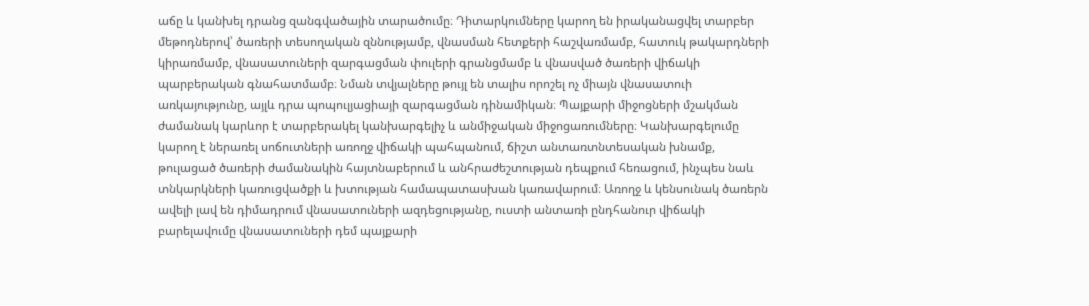աճը և կանխել դրանց զանգվածային տարածումը։ Դիտարկումները կարող են իրականացվել տարբեր մեթոդներով՝ ծառերի տեսողական զննությամբ, վնասման հետքերի հաշվառմամբ, հատուկ թակարդների կիրառմամբ, վնասատուների զարգացման փուլերի գրանցմամբ և վնասված ծառերի վիճակի պարբերական գնահատմամբ։ Նման տվյալները թույլ են տալիս որոշել ոչ միայն վնասատուի առկայությունը, այլև դրա պոպուլյացիայի զարգացման դինամիկան։ Պայքարի միջոցների մշակման ժամանակ կարևոր է տարբերակել կանխարգելիչ և անմիջական միջոցառումները։ Կանխարգելումը կարող է ներառել սոճուտների առողջ վիճակի պահպանում, ճիշտ անտառտնտեսական խնամք, թուլացած ծառերի ժամանակին հայտնաբերում և անհրաժեշտության դեպքում հեռացում, ինչպես նաև տնկարկների կառուցվածքի և խտության համապատասխան կառավարում։ Առողջ և կենսունակ ծառերն ավելի լավ են դիմադրում վնասատուների ազդեցությանը, ուստի անտառի ընդհանուր վիճակի բարելավումը վնասատուների դեմ պայքարի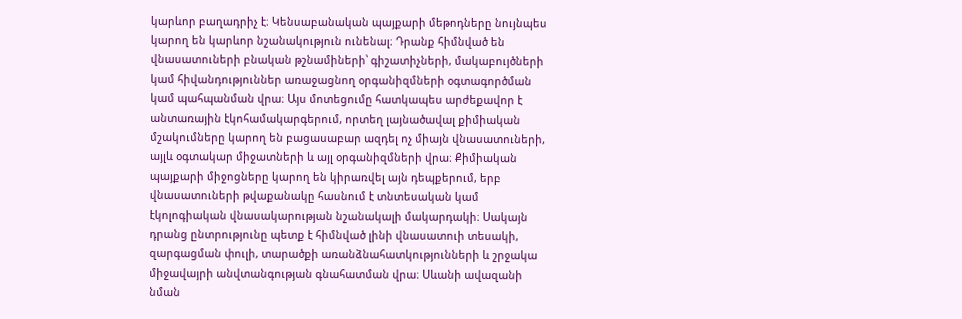կարևոր բաղադրիչ է։ Կենսաբանական պայքարի մեթոդները նույնպես կարող են կարևոր նշանակություն ունենալ։ Դրանք հիմնված են վնասատուների բնական թշնամիների՝ գիշատիչների, մակաբույծների կամ հիվանդություններ առաջացնող օրգանիզմների օգտագործման կամ պահպանման վրա։ Այս մոտեցումը հատկապես արժեքավոր է անտառային էկոհամակարգերում, որտեղ լայնածավալ քիմիական մշակումները կարող են բացասաբար ազդել ոչ միայն վնասատուների, այլև օգտակար միջատների և այլ օրգանիզմների վրա։ Քիմիական պայքարի միջոցները կարող են կիրառվել այն դեպքերում, երբ վնասատուների թվաքանակը հասնում է տնտեսական կամ էկոլոգիական վնասակարության նշանակալի մակարդակի։ Սակայն դրանց ընտրությունը պետք է հիմնված լինի վնասատուի տեսակի, զարգացման փուլի, տարածքի առանձնահատկությունների և շրջակա միջավայրի անվտանգության գնահատման վրա։ Սևանի ավազանի նման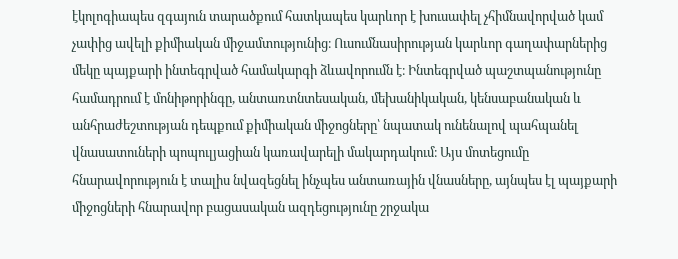էկոլոգիապես զգայուն տարածքում հատկապես կարևոր է խուսափել չհիմնավորված կամ չափից ավելի քիմիական միջամտությունից։ Ուսումնասիրության կարևոր գաղափարներից մեկը պայքարի ինտեգրված համակարգի ձևավորումն է։ Ինտեգրված պաշտպանությունը համադրում է մոնիթորինգը, անտառտնտեսական, մեխանիկական, կենսաբանական և անհրաժեշտության դեպքում քիմիական միջոցները՝ նպատակ ունենալով պահպանել վնասատուների պոպուլյացիան կառավարելի մակարդակում։ Այս մոտեցումը հնարավորություն է տալիս նվազեցնել ինչպես անտառային վնասները, այնպես էլ պայքարի միջոցների հնարավոր բացասական ազդեցությունը շրջակա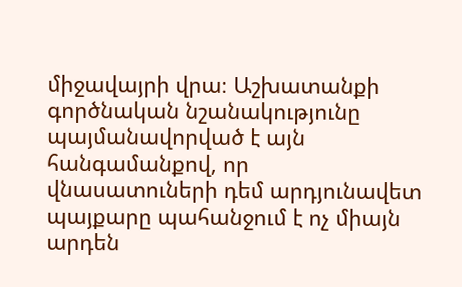միջավայրի վրա։ Աշխատանքի գործնական նշանակությունը պայմանավորված է այն հանգամանքով, որ վնասատուների դեմ արդյունավետ պայքարը պահանջում է ոչ միայն արդեն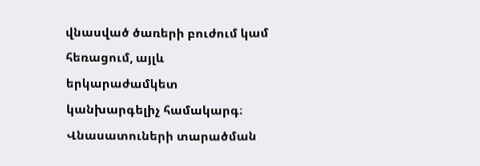վնասված ծառերի բուժում կամ հեռացում, այլև երկարաժամկետ կանխարգելիչ համակարգ։ Վնասատուների տարածման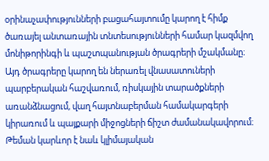օրինաչափությունների բացահայտումը կարող է հիմք ծառայել անտառային տնտեսությունների համար կազմվող մոնիթորինգի և պաշտպանության ծրագրերի մշակմանը։ Այդ ծրագրերը կարող են ներառել վնասատուների պարբերական հաշվառում, ռիսկային տարածքների առանձնացում, վաղ հայտնաբերման համակարգերի կիրառում և պայքարի միջոցների ճիշտ ժամանակավորում։ Թեման կարևոր է նաև կլիմայական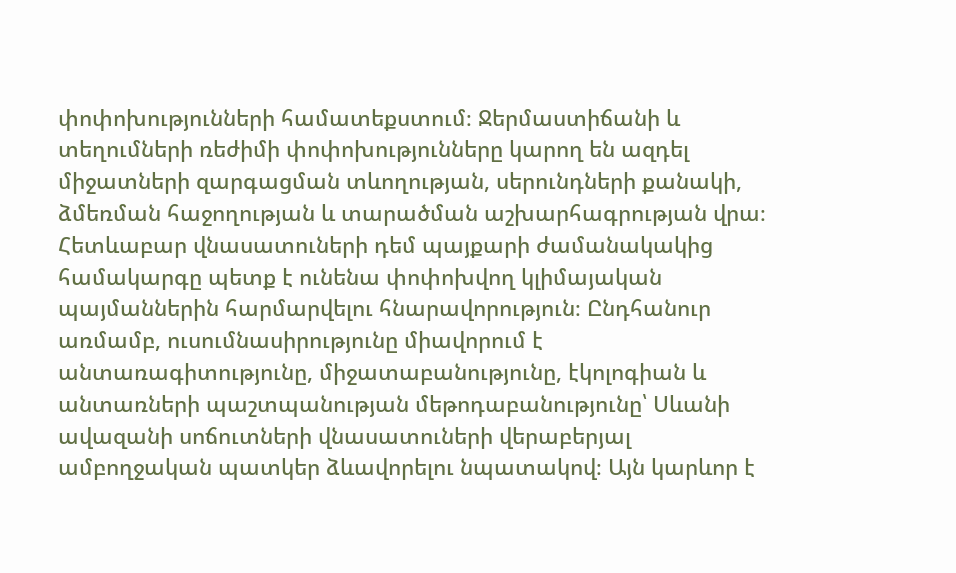փոփոխությունների համատեքստում։ Ջերմաստիճանի և տեղումների ռեժիմի փոփոխությունները կարող են ազդել միջատների զարգացման տևողության, սերունդների քանակի, ձմեռման հաջողության և տարածման աշխարհագրության վրա։ Հետևաբար վնասատուների դեմ պայքարի ժամանակակից համակարգը պետք է ունենա փոփոխվող կլիմայական պայմաններին հարմարվելու հնարավորություն։ Ընդհանուր առմամբ, ուսումնասիրությունը միավորում է անտառագիտությունը, միջատաբանությունը, էկոլոգիան և անտառների պաշտպանության մեթոդաբանությունը՝ Սևանի ավազանի սոճուտների վնասատուների վերաբերյալ ամբողջական պատկեր ձևավորելու նպատակով։ Այն կարևոր է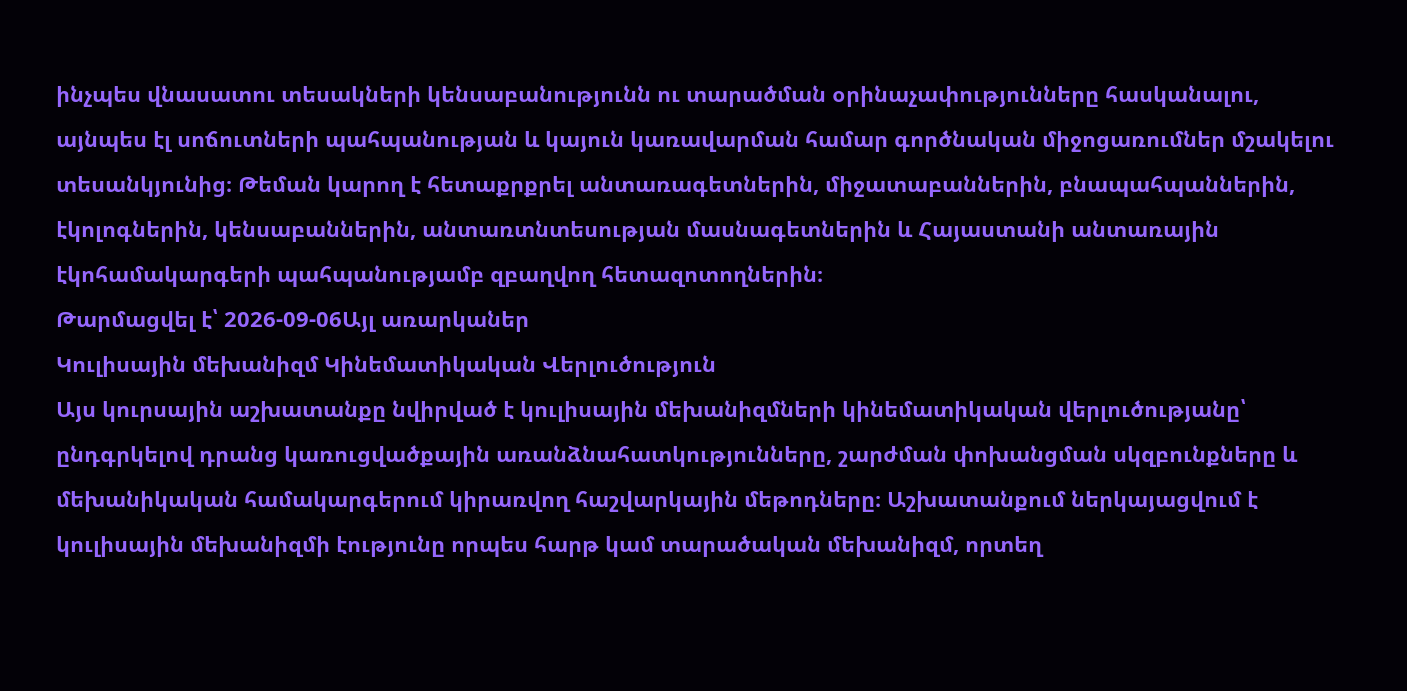ինչպես վնասատու տեսակների կենսաբանությունն ու տարածման օրինաչափությունները հասկանալու, այնպես էլ սոճուտների պահպանության և կայուն կառավարման համար գործնական միջոցառումներ մշակելու տեսանկյունից։ Թեման կարող է հետաքրքրել անտառագետներին, միջատաբաններին, բնապահպաններին, էկոլոգներին, կենսաբաններին, անտառտնտեսության մասնագետներին և Հայաստանի անտառային էկոհամակարգերի պահպանությամբ զբաղվող հետազոտողներին։
Թարմացվել է՝ 2026-09-06Այլ առարկաներ
Կուլիսային մեխանիզմ Կինեմատիկական Վերլուծություն
Այս կուրսային աշխատանքը նվիրված է կուլիսային մեխանիզմների կինեմատիկական վերլուծությանը՝ ընդգրկելով դրանց կառուցվածքային առանձնահատկությունները, շարժման փոխանցման սկզբունքները և մեխանիկական համակարգերում կիրառվող հաշվարկային մեթոդները։ Աշխատանքում ներկայացվում է կուլիսային մեխանիզմի էությունը որպես հարթ կամ տարածական մեխանիզմ, որտեղ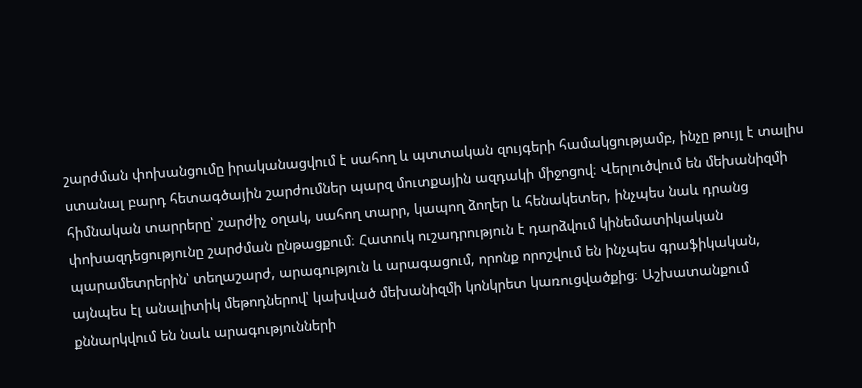շարժման փոխանցումը իրականացվում է սահող և պտտական զույգերի համակցությամբ, ինչը թույլ է տալիս ստանալ բարդ հետագծային շարժումներ պարզ մուտքային ազդակի միջոցով։ Վերլուծվում են մեխանիզմի հիմնական տարրերը՝ շարժիչ օղակ, սահող տարր, կապող ձողեր և հենակետեր, ինչպես նաև դրանց փոխազդեցությունը շարժման ընթացքում։ Հատուկ ուշադրություն է դարձվում կինեմատիկական պարամետրերին՝ տեղաշարժ, արագություն և արագացում, որոնք որոշվում են ինչպես գրաֆիկական, այնպես էլ անալիտիկ մեթոդներով՝ կախված մեխանիզմի կոնկրետ կառուցվածքից։ Աշխատանքում քննարկվում են նաև արագությունների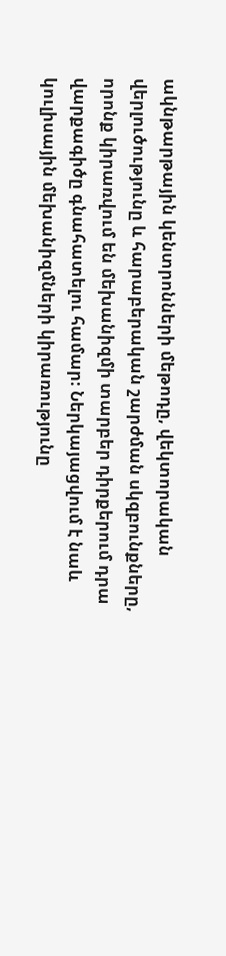ակնթարթային կենտրոնների մեթոդը, վեկտորական վերլուծությունը և հարաբերական շարժման սկզբունքները, որոնք կիրառվում են մեխանիզմի տարբեր դիրքերում դրա վարքագիծը գնահատելու համար։ Ներկայացվում է նաև կուլիսային մեխանիզմների կիրառությունը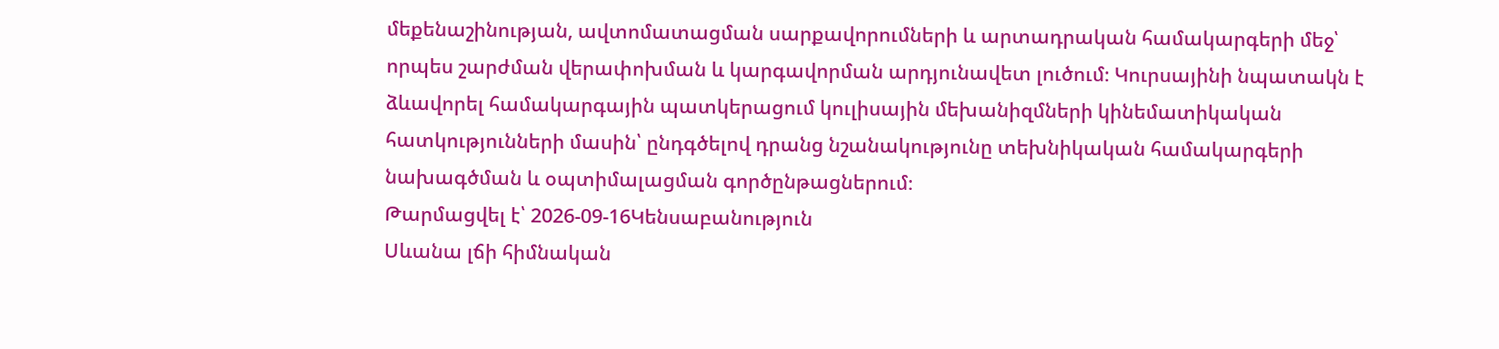մեքենաշինության, ավտոմատացման սարքավորումների և արտադրական համակարգերի մեջ՝ որպես շարժման վերափոխման և կարգավորման արդյունավետ լուծում։ Կուրսայինի նպատակն է ձևավորել համակարգային պատկերացում կուլիսային մեխանիզմների կինեմատիկական հատկությունների մասին՝ ընդգծելով դրանց նշանակությունը տեխնիկական համակարգերի նախագծման և օպտիմալացման գործընթացներում։
Թարմացվել է՝ 2026-09-16Կենսաբանություն
Սևանա լճի հիմնական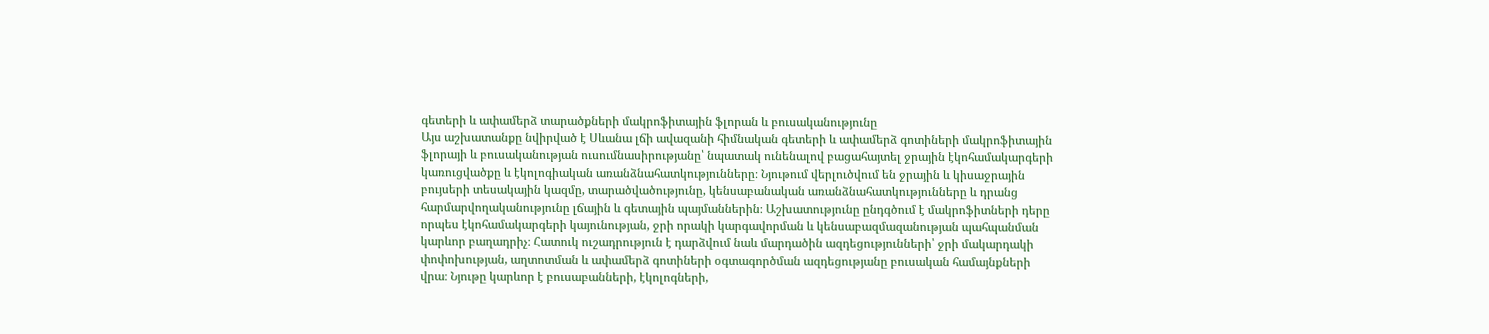գետերի և ափամերձ տարածքների մակրոֆիտային ֆլորան և բուսականությունը
Այս աշխատանքը նվիրված է Սևանա լճի ավազանի հիմնական գետերի և ափամերձ գոտիների մակրոֆիտային ֆլորայի և բուսականության ուսումնասիրությանը՝ նպատակ ունենալով բացահայտել ջրային էկոհամակարգերի կառուցվածքը և էկոլոգիական առանձնահատկությունները։ Նյութում վերլուծվում են ջրային և կիսաջրային բույսերի տեսակային կազմը, տարածվածությունը, կենսաբանական առանձնահատկությունները և դրանց հարմարվողականությունը լճային և գետային պայմաններին։ Աշխատությունը ընդգծում է մակրոֆիտների դերը որպես էկոհամակարգերի կայունության, ջրի որակի կարգավորման և կենսաբազմազանության պահպանման կարևոր բաղադրիչ։ Հատուկ ուշադրություն է դարձվում նաև մարդածին ազդեցությունների՝ ջրի մակարդակի փոփոխության, աղտոտման և ափամերձ գոտիների օգտագործման ազդեցությանը բուսական համայնքների վրա։ Նյութը կարևոր է բուսաբանների, էկոլոգների,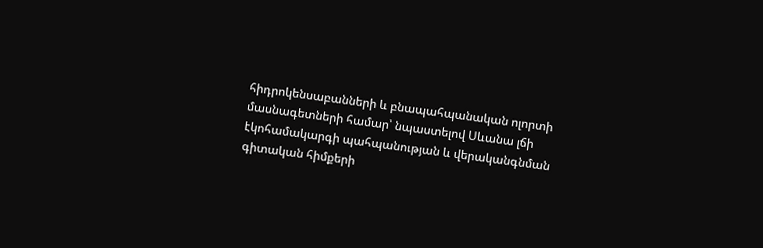հիդրոկենսաբանների և բնապահպանական ոլորտի մասնագետների համար՝ նպաստելով Սևանա լճի էկոհամակարգի պահպանության և վերականգնման գիտական հիմքերի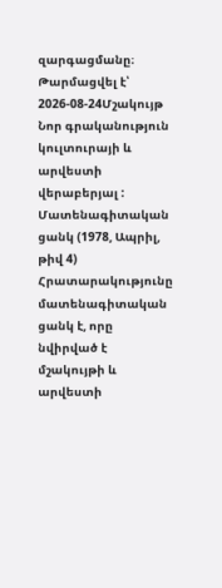զարգացմանը։
Թարմացվել է՝ 2026-08-24Մշակույթ
Նոր գրականություն կուլտուրայի և արվեստի վերաբերյալ : Մատենագիտական ցանկ (1978, Ապրիլ, թիվ 4)
Հրատարակությունը մատենագիտական ցանկ է, որը նվիրված է մշակույթի և արվեստի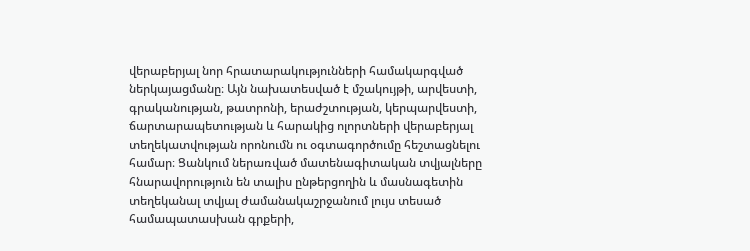վերաբերյալ նոր հրատարակությունների համակարգված ներկայացմանը։ Այն նախատեսված է մշակույթի, արվեստի, գրականության, թատրոնի, երաժշտության, կերպարվեստի, ճարտարապետության և հարակից ոլորտների վերաբերյալ տեղեկատվության որոնումն ու օգտագործումը հեշտացնելու համար։ Ցանկում ներառված մատենագիտական տվյալները հնարավորություն են տալիս ընթերցողին և մասնագետին տեղեկանալ տվյալ ժամանակաշրջանում լույս տեսած համապատասխան գրքերի,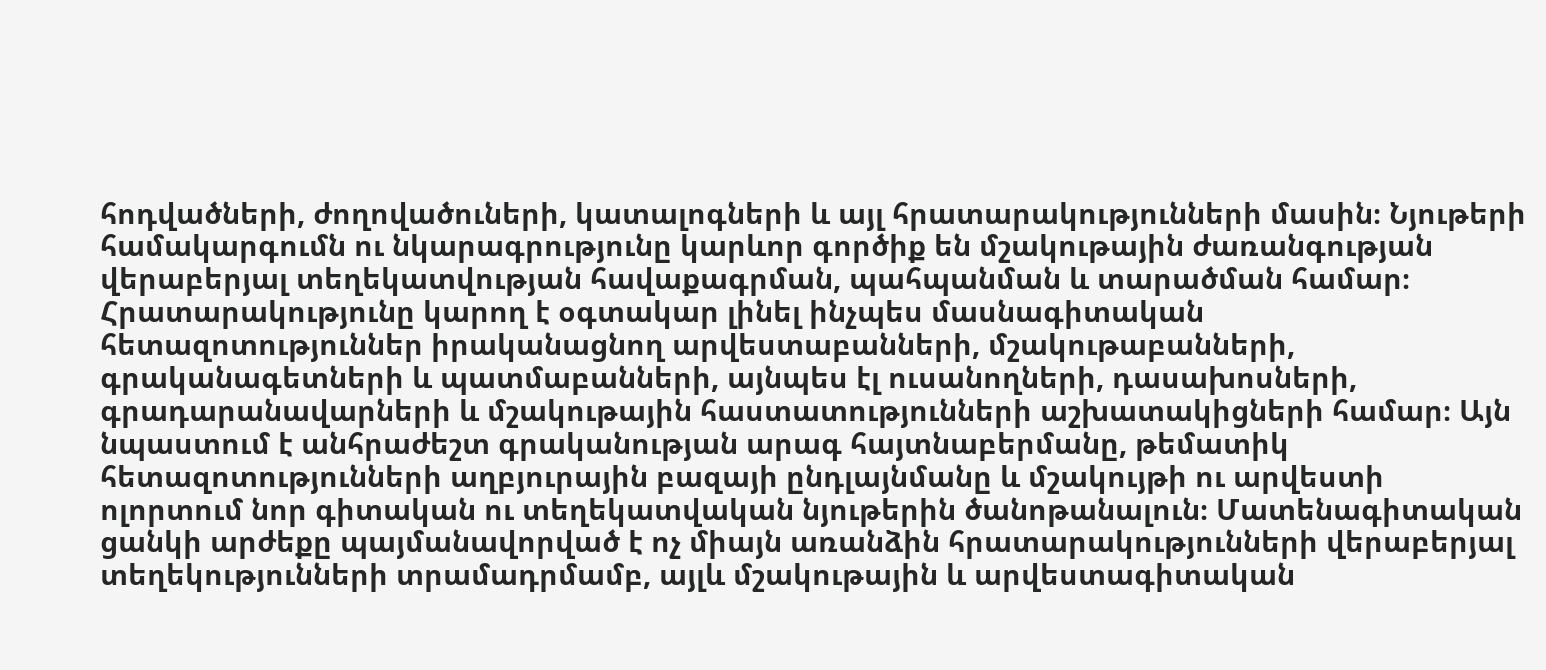հոդվածների, ժողովածուների, կատալոգների և այլ հրատարակությունների մասին։ Նյութերի համակարգումն ու նկարագրությունը կարևոր գործիք են մշակութային ժառանգության վերաբերյալ տեղեկատվության հավաքագրման, պահպանման և տարածման համար։ Հրատարակությունը կարող է օգտակար լինել ինչպես մասնագիտական հետազոտություններ իրականացնող արվեստաբանների, մշակութաբանների, գրականագետների և պատմաբանների, այնպես էլ ուսանողների, դասախոսների, գրադարանավարների և մշակութային հաստատությունների աշխատակիցների համար։ Այն նպաստում է անհրաժեշտ գրականության արագ հայտնաբերմանը, թեմատիկ հետազոտությունների աղբյուրային բազայի ընդլայնմանը և մշակույթի ու արվեստի ոլորտում նոր գիտական ու տեղեկատվական նյութերին ծանոթանալուն։ Մատենագիտական ցանկի արժեքը պայմանավորված է ոչ միայն առանձին հրատարակությունների վերաբերյալ տեղեկությունների տրամադրմամբ, այլև մշակութային և արվեստագիտական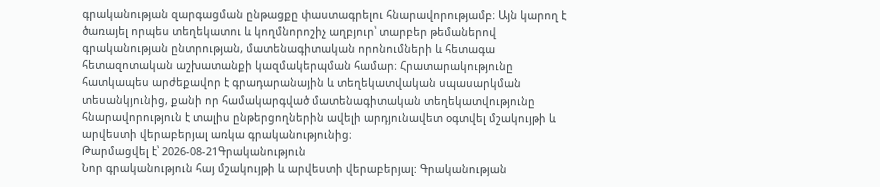գրականության զարգացման ընթացքը փաստագրելու հնարավորությամբ։ Այն կարող է ծառայել որպես տեղեկատու և կողմնորոշիչ աղբյուր՝ տարբեր թեմաներով գրականության ընտրության, մատենագիտական որոնումների և հետագա հետազոտական աշխատանքի կազմակերպման համար։ Հրատարակությունը հատկապես արժեքավոր է գրադարանային և տեղեկատվական սպասարկման տեսանկյունից, քանի որ համակարգված մատենագիտական տեղեկատվությունը հնարավորություն է տալիս ընթերցողներին ավելի արդյունավետ օգտվել մշակույթի և արվեստի վերաբերյալ առկա գրականությունից։
Թարմացվել է՝ 2026-08-21Գրականություն
Նոր գրականություն հայ մշակույթի և արվեստի վերաբերյալ: Գրականության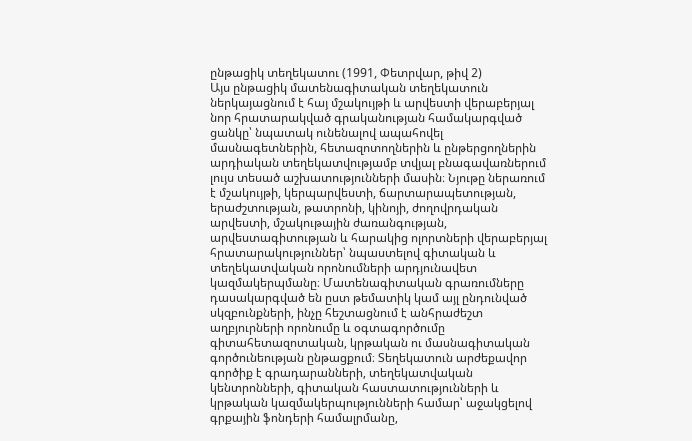ընթացիկ տեղեկատու (1991, Փետրվար, թիվ 2)
Այս ընթացիկ մատենագիտական տեղեկատուն ներկայացնում է հայ մշակույթի և արվեստի վերաբերյալ նոր հրատարակված գրականության համակարգված ցանկը՝ նպատակ ունենալով ապահովել մասնագետներին, հետազոտողներին և ընթերցողներին արդիական տեղեկատվությամբ տվյալ բնագավառներում լույս տեսած աշխատությունների մասին։ Նյութը ներառում է մշակույթի, կերպարվեստի, ճարտարապետության, երաժշտության, թատրոնի, կինոյի, ժողովրդական արվեստի, մշակութային ժառանգության, արվեստագիտության և հարակից ոլորտների վերաբերյալ հրատարակություններ՝ նպաստելով գիտական և տեղեկատվական որոնումների արդյունավետ կազմակերպմանը։ Մատենագիտական գրառումները դասակարգված են ըստ թեմատիկ կամ այլ ընդունված սկզբունքների, ինչը հեշտացնում է անհրաժեշտ աղբյուրների որոնումը և օգտագործումը գիտահետազոտական, կրթական ու մասնագիտական գործունեության ընթացքում։ Տեղեկատուն արժեքավոր գործիք է գրադարանների, տեղեկատվական կենտրոնների, գիտական հաստատությունների և կրթական կազմակերպությունների համար՝ աջակցելով գրքային ֆոնդերի համալրմանը,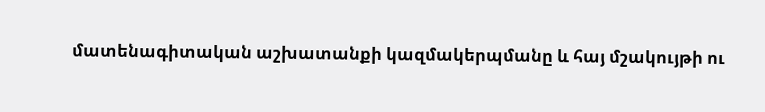մատենագիտական աշխատանքի կազմակերպմանը և հայ մշակույթի ու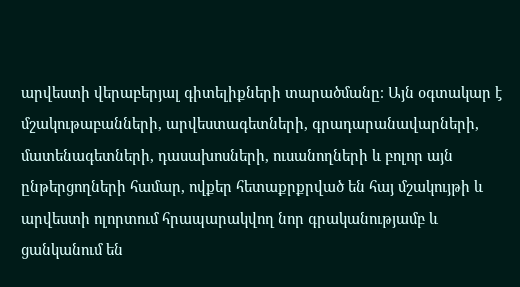արվեստի վերաբերյալ գիտելիքների տարածմանը։ Այն օգտակար է մշակութաբանների, արվեստագետների, գրադարանավարների, մատենագետների, դասախոսների, ուսանողների և բոլոր այն ընթերցողների համար, ովքեր հետաքրքրված են հայ մշակույթի և արվեստի ոլորտում հրապարակվող նոր գրականությամբ և ցանկանում են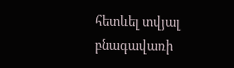հետևել տվյալ բնագավառի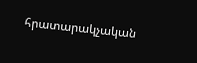հրատարակչական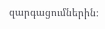զարգացումներին։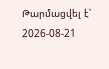Թարմացվել է՝ 2026-08-21